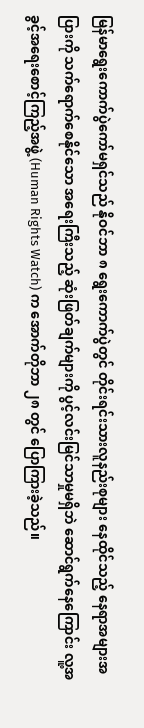မြန်မာရွေးကောက်ပွဲကော်မရှင်သည် နိုဝင်ဘာ ၈ ရွေးကောက်ပွဲတွင် တိုင်းရင်းသားလူနည်းစုများ နေထိုင်သည့် နေရာအများအပြားကို သက်ရောက်စေနိုင်သော အရေးကြီးသည့် ဆုံးဖြတ်ချက်များကို ပွင့်လင်းမြင်သာမှုမရှိဘဲ ဆောင်ရွက်နေကြောင်း လူ့အခွင့်အရေးစောင့်ကြည့်အဖွဲ့ (Human Rights Watch) က အောက်တိုဘာ ၂၈ တွင် ပြောကြားခဲ့သည်။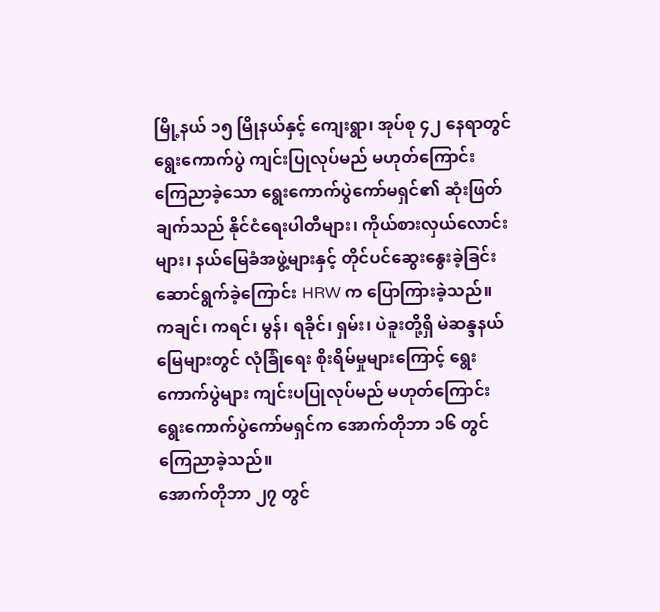မြို့နယ် ၁၅ မြိုနယ်နှင့် ကျေးရွာ၊ အုပ်စု ၄၂ နေရာတွင် ရွေးကောက်ပွဲ ကျင်းပြုလုပ်မည် မဟုတ်ကြောင်း ကြေညာခဲ့သော ရွေးကောက်ပွဲကော်မရှင်၏ ဆုံးဖြတ်ချက်သည် နိုင်ငံရေးပါတီများ၊ ကိုယ်စားလှယ်လောင်းများ၊ နယ်မြေခံအဖွဲ့များနှင့် တိုင်ပင်ဆွေးနွေးခဲ့ခြင်း ဆောင်ရွက်ခဲ့ကြောင်း HRW က ပြောကြားခဲ့သည်။
ကချင်၊ ကရင်၊ မွန်၊ ရခိုင်၊ ရှမ်း၊ ပဲခူးတို့ရှိ မဲဆန္ဒနယ်မြေများတွင် လုံခြုံရေး စိုးရိမ်မှုများကြောင့် ရွေးကောက်ပွဲများ ကျင်းပပြုလုပ်မည် မဟုတ်ကြောင်း ရွေးကောက်ပွဲကော်မရှင်က အောက်တိုဘာ ၁၆ တွင် ကြေညာခဲ့သည်။
အောက်တိုဘာ ၂၇ တွင်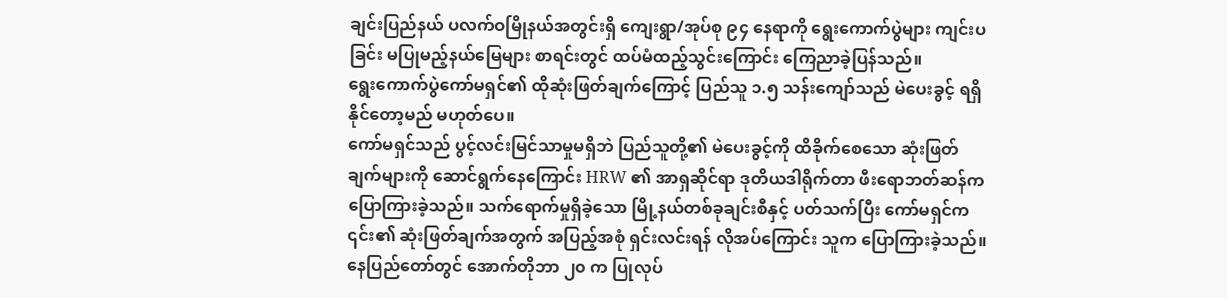ချင်းပြည်နယ် ပလက်ဝမြိုနယ်အတွင်းရှိ ကျေးရွာ/အုပ်စု ၉၄ နေရာကို ရွေးကောက်ပွဲများ ကျင်းပခြင်း မပြုမည့်နယ်မြေများ စာရင်းတွင် ထပ်မံထည့်သွင်းကြောင်း ကြေညာခဲ့ပြန်သည်။
ရွေးကောက်ပွဲကော်မရှင်၏ ထိုဆုံးဖြတ်ချက်ကြောင့် ပြည်သူ ၁.၅ သန်းကျော်သည် မဲပေးခွင့် ရရှိနိုင်တော့မည် မဟုတ်ပေ။
ကော်မရှင်သည် ပွင့်လင်းမြင်သာမှုမရှိဘဲ ပြည်သူတို့၏ မဲပေးခွင့်ကို ထိခိုက်စေသော ဆုံးဖြတ်ချက်များကို ဆောင်ရွက်နေကြောင်း HRW ၏ အာရှဆိုင်ရာ ဒုတိယဒါရိုက်တာ ဖီးရောဘတ်ဆန်က ပြောကြားခဲ့သည်။ သက်ရောက်မှုရှိခဲ့သော မြို့နယ်တစ်ခုချင်းစီနှင့် ပတ်သက်ပြီး ကော်မရှင်က ၎င်း၏ ဆုံးဖြတ်ချက်အတွက် အပြည့်အစုံ ရှင်းလင်းရန် လိုအပ်ကြောင်း သူက ပြောကြားခဲ့သည်။
နေပြည်တော်တွင် အောက်တိုဘာ ၂၀ က ပြုလုပ်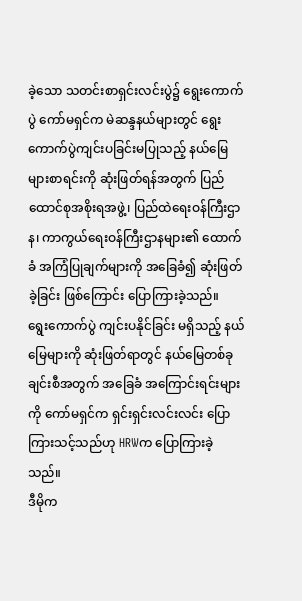ခဲ့သော သတင်းစာရှင်းလင်းပွဲ၌ ရွေးကောက်ပွဲ ကော်မရှင်က မဲဆန္ဒနယ်များတွင် ရွေးကောက်ပွဲကျင်းပခြင်းမပြုသည့် နယ်မြေများစာရင်းကို ဆုံးဖြတ်ရန်အတွက် ပြည်ထောင်စုအစိုးရအဖွဲ့၊ ပြည်ထဲရေးဝန်ကြီးဌာန၊ ကာကွယ်ရေးဝန်ကြီးဌာနများ၏ ထောက်ခံ အကြံပြုချက်များကို အခြေခံ၍ ဆုံးဖြတ်ခဲ့ခြင်း ဖြစ်ကြောင်း ပြောကြားခဲ့သည်။
ရွေးကောက်ပွဲ ကျင်းပနိုင်ခြင်း မရှိသည့် နယ်မြေများကို ဆုံးဖြတ်ရာတွင် နယ်မြေတစ်ခုချင်းစီအတွက် အခြေခံ အကြောင်းရင်းများကို ကော်မရှင်က ရှင်းရှင်းလင်းလင်း ပြောကြားသင့်သည်ဟု HRWက ပြောကြားခဲ့သည်။
ဒီမိုက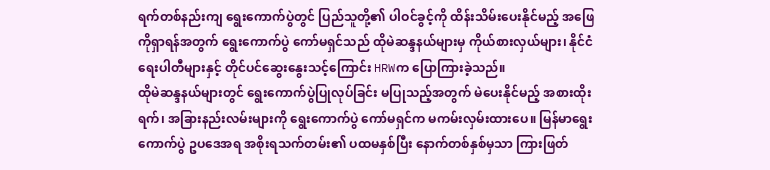ရက်တစ်နည်းကျ ရွေးကောက်ပွဲတွင် ပြည်သူတို့၏ ပါဝင်ခွင့်ကို ထိန်းသိမ်းပေးနိုင်မည့် အဖြေကိုရှာရန်အတွက် ရွေးကောက်ပွဲ ကော်မရှင်သည် ထိုမဲဆန္ဒနယ်များမှ ကိုယ်စားလှယ်များ၊ နိုင်ငံရေးပါတီများနှင့် တိုင်ပင်ဆွေးနွေးသင့်ကြောင်း HRWက ပြောကြားခဲ့သည်။
ထိုမဲဆန္ဒနယ်များတွင် ရွေးကောက်ပွဲပြုလုပ်ခြင်း မပြုသည့်အတွက် မဲပေးနိုင်မည့် အစားထိုးရက်၊ အခြားနည်းလမ်းများကို ရွေးကောက်ပွဲ ကော်မရှင်က မကမ်းလှမ်းထားပေ။ မြန်မာရွေးကောက်ပွဲ ဥပဒေအရ အစိုးရသက်တမ်း၏ ပထမနှစ်ပြီး နောက်တစ်နှစ်မှသာ ကြားဖြတ်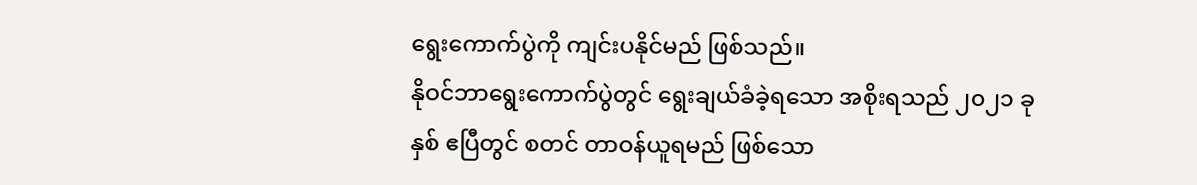ရွေးကောက်ပွဲကို ကျင်းပနိုင်မည် ဖြစ်သည်။
နိုဝင်ဘာရွေးကောက်ပွဲတွင် ရွေးချယ်ခံခဲ့ရသော အစိုးရသည် ၂၀၂၁ ခုနှစ် ဧပြီတွင် စတင် တာဝန်ယူရမည် ဖြစ်သော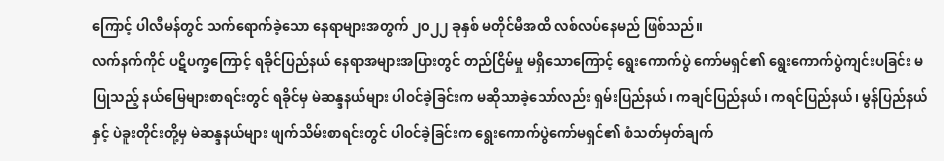ကြောင့် ပါလီမန်တွင် သက်ရောက်ခဲ့သော နေရာများအတွက် ၂၀၂၂ ခုနှစ် မတိုင်မီအထိ လစ်လပ်နေမည် ဖြစ်သည်။
လက်နက်ကိုင် ပဋိပက္ခကြောင့် ရခိုင်ပြည်နယ် နေရာအများအပြားတွင် တည်ငြိမ်မှု မရှိသောကြောင့် ရွေးကောက်ပွဲ ကော်မရှင်၏ ရွေးကောက်ပွဲကျင်းပခြင်း မပြုသည့် နယ်မြေများစာရင်းတွင် ရခိုင်မှ မဲဆန္ဒနယ်များ ပါဝင်ခဲ့ခြင်းက မဆိုသာခဲ့သော်လည်း ရှမ်းပြည်နယ်၊ ကချင်ပြည်နယ်၊ ကရင်ပြည်နယ်၊ မွန်ပြည်နယ်နှင့် ပဲခူးတိုင်းတို့မှ မဲဆန္ဒနယ်များ ဖျက်သိမ်းစာရင်းတွင် ပါဝင်ခဲ့ခြင်းက ရွေးကောက်ပွဲကော်မရှင်၏ စံသတ်မှတ်ချက်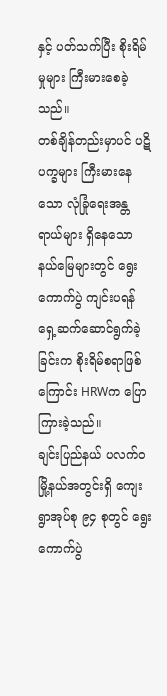နှင့် ပတ်သက်ပြီး စိုးရိမ်မှုများ ကြီးမားစေခဲ့သည်။
တစ်ချိန်တည်းမှာပင် ပဋိပက္ခများ ကြီးမားနေသော လုံခြုံရေးအန္တရာယ်များ ရှိနေသော နယ်မြေများတွင် ရွေးကောက်ပွဲ ကျင်းပရန် ရှေ့ဆက်ဆောင်ရွက်ခဲ့ခြင်းက စိုးရိမ်စရာဖြစ်ကြောင်း HRWက ပြောကြားခဲ့သည်။
ချင်းပြည်နယ် ပလက်ဝမြို့နယ်အတွင်းရှိ ကျေးရွာအုပ်စု ၉၄ စုတွင် ရွေးကောက်ပွဲ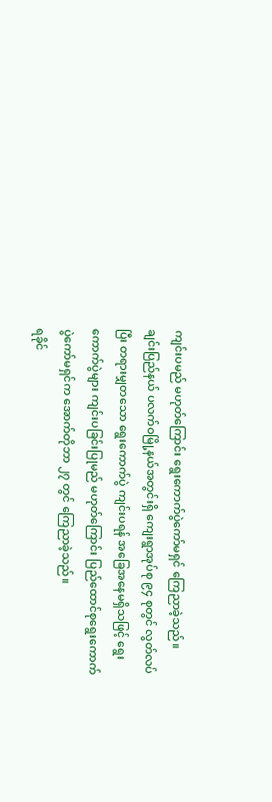ကျင်းပမည် မဟုတ်ကြောင်း ရွေးကောက်ပွဲကော်မရှင် ကြေညာခဲ့သည်။
ချင်းပြည်နယ် ပလက်ဝမြို့နယ်အတွင်းရှိ ကျေးရွာအုပ်စု ၉၄ စုတွင် လွတ်လပ်ပြီး တရားမျှတသော ရွေးကောက်ပွဲ ကျင်းပရန် အခြေအနေမရှိသဖြင့် ရွေးကောက်ပွဲများ ကျင်းပခြင်းပြုမည် မဟုတ်ကြောင်း ပြည်ထောင်စုရွေးကောက်ပွဲကော်မရှင်က အောက်တိုဘာ ၂၇ တွင် ကြေညာခဲ့သည်။
ရခိုင်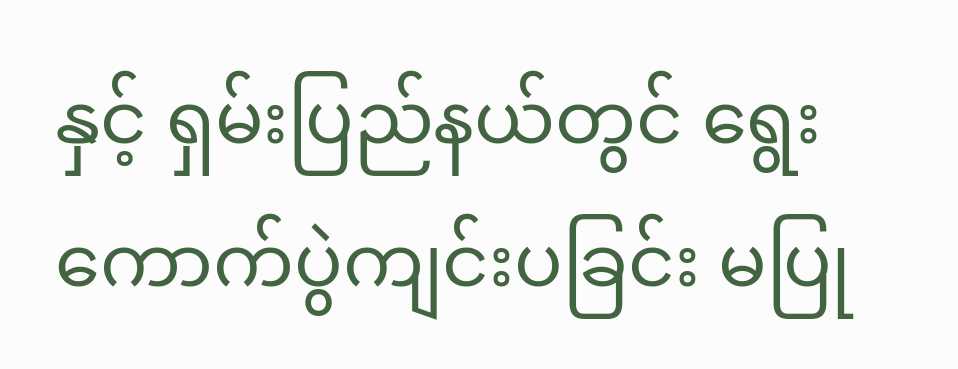နှင့် ရှမ်းပြည်နယ်တွင် ရွေးကောက်ပွဲကျင်းပခြင်း မပြု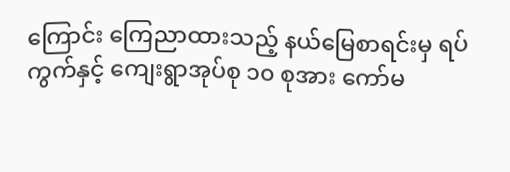ကြောင်း ကြေညာထားသည့် နယ်မြေစာရင်းမှ ရပ်ကွက်နှင့် ကျေးရွာအုပ်စု ၁၀ စုအား ကော်မ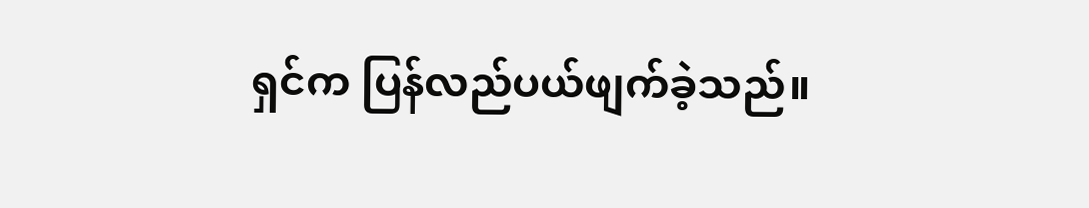ရှင်က ပြန်လည်ပယ်ဖျက်ခဲ့သည်။